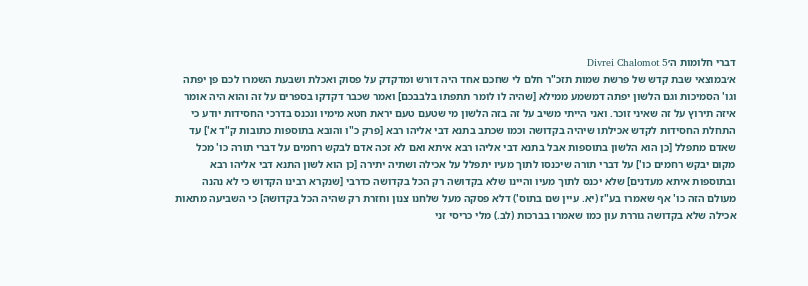דברי חלומות ה׳Divrei Chalomot 5
א׳במוצאי שבת קדש של פרשת שמות תזכ"ר חלם לי שחכם אחד היה דורש ומדקדק על פסוק ואכלת ושבעת השמרו לכם פן יפתה וגו' הסמיכות וגם הלשון יפתה דמשמע ממילא [שהיה לו לומר תתפתו בלבבכם] ואמר שכבר דקדקו בספרים על זה והוא היה אומר איזה תירוץ על זה שאיני זוכר. ואני הייתי משיב על זה בזה הלשון מי שטעם טעם יראת חטא מימיו ונכנס בדרכי החסידות יודע כי התחלת החסידות לקדש אכילתו שיהיה בקדושה וכמו שכתב בתנא דבי אליהו רבא [פרק כ"ו והובא בתוספות כתובות ק"ד א'] עד שאדם מתפלל [כן הוא הלשון בתוספות אבל בתנא דבי אליהו רבא איתא ואם לא זכה אדם לבקש רחמים על דברי תורה כו' מכל מקום יבקש רחמים כו'] על דברי תורה שיכנסו לתוך מעיו יתפלל על אכילה ושתיה יתירה [כן הוא לשון התנא דבי אליהו רבא ובתוספות איתא מעדנים] שלא יכנס לתוך מעיו והיינו שלא בקדושה רק הכל בקדושה כדרבי [שנקרא רבינו הקדוש כי לא נהנה מעולם הזה כו' אף שאמרו בע"ז (יא. עיין שם בתוס') דלא פסקה מעל שלחנו צנון וחזרת רק שהיה הכל בקדושה] כי השביעה מתאות אכילה שלא בקדושה גוררת עון כמו שאמרו בברכות (לב.) מלי כריסי זני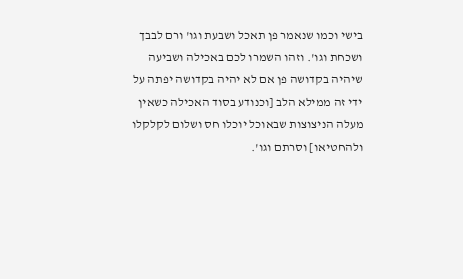בישי וכמו שנאמר פן תאכל ושבעת וגו' ורם לבבך ושכחת וגו'. וזהו השמרו לכם באכילה ושביעה שיהיה בקדושה פן אם לא יהיה בקדושה יפתה על ידי זה ממילא הלב [וכנודע בסוד האכילה כשאין מעלה הניצוצות שבאוכל יוכלו חס ושלום לקלקלו ולהחטיאו] וסרתם וגו'.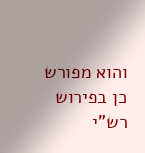והוא מפורש כן בפירוש רש"י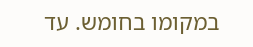במקומו בחומש. עד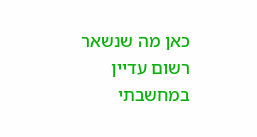כאן מה שנשאר רשום עדיין במחשבתי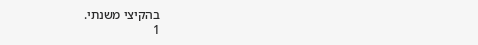בהקיצי משנתי.
1